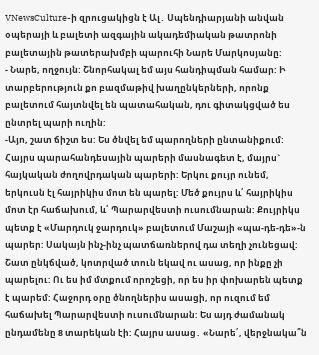VNewsCulture-ի զրուցակիցն է Ալ․ Սպենդիարյանի անվան օպերայի և բալետի ազգային ակադեմիական թատրոնի բալետային թատերախմբի պարուհի Նարե Մարկոսյանը:
- Նարե, ողջույն: Շնորհակալ եմ այս հանդիպման համար: Ի տարբերություն քո բազմաթիվ խաղընկերների, որոնք բալետում հայտնվել են պատահական, դու գիտակցված ես ընտրել պարի ուղին:
-Այո, շատ ճիշտ ես: Ես ծնվել եմ պարողների ընտանիքում: Հայրս պարահանդեսային պարերի մասնագետ է, մայրս` հայկական ժողովրդական պարերի: Երկու քույր ունեմ, երկուսն էլ հայրիկիս մոտ են պարել: Մեծ քույրս և՛ հայրիկիս մոտ էր հաճախում, և՛ Պարարվեստի ուսումնարան: Քույրիկս պետք է «Մարդուկ ջարդուկ» բալետում Մաշայի «պա-դե-դե»-ն պարեր: Սակայն ինչ-ինչ պատճառներով դա տեղի չունեցավ: Շատ ընկճված, կոտրված տուն եկավ ու ասաց, որ ինքը չի պարելու: Ու ես իմ մտքում որոշեցի, որ ես իր փոխարեն պետք է պարեմ: Հաջորդ օրը ծնողներիս ասացի, որ ուզում եմ հաճախել Պարարվեստի ուսումնարան: Ես այդ ժամանակ ընդամենը 8 տարեկան էի: Հայրս ասաց․ «Նարե՛, վերջնակա՞ն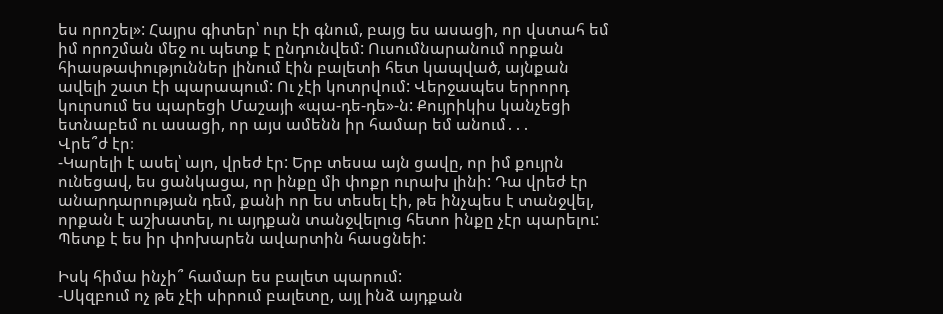ես որոշել»: Հայրս գիտեր՝ ուր էի գնում, բայց ես ասացի, որ վստահ եմ իմ որոշման մեջ ու պետք է ընդունվեմ: Ուսումնարանում որքան հիասթափություններ լինում էին բալետի հետ կապված, այնքան ավելի շատ էի պարապում: Ու չէի կոտրվում: Վերջապես երրորդ կուրսում ես պարեցի Մաշայի «պա-դե-դե»-ն: Քույրիկիս կանչեցի ետնաբեմ ու ասացի, որ այս ամենն իր համար եմ անում․․․
Վրե՞ժ էր։
-Կարելի է ասել՝ այո, վրեժ էր: Երբ տեսա այն ցավը, որ իմ քույրն ունեցավ, ես ցանկացա, որ ինքը մի փոքր ուրախ լինի: Դա վրեժ էր անարդարության դեմ, քանի որ ես տեսել էի, թե ինչպես է տանջվել, որքան է աշխատել, ու այդքան տանջվելուց հետո ինքը չէր պարելու: Պետք է ես իր փոխարեն ավարտին հասցնեի:

Իսկ հիմա ինչի՞ համար ես բալետ պարում:
-Սկզբում ոչ թե չէի սիրում բալետը, այլ ինձ այդքան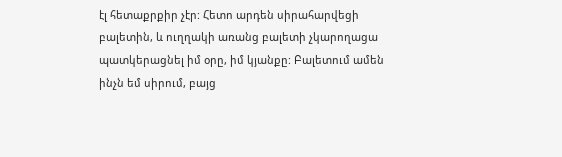էլ հետաքրքիր չէր: Հետո արդեն սիրահարվեցի բալետին, և ուղղակի առանց բալետի չկարողացա պատկերացնել իմ օրը, իմ կյանքը: Բալետում ամեն ինչն եմ սիրում, բայց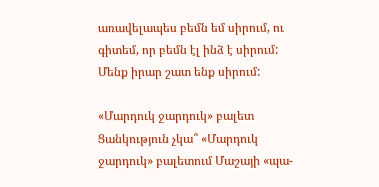առավելապես բեմն եմ սիրում, ու գիտեմ, որ բեմն էլ ինձ է սիրում: Մենք իրար շատ ենք սիրում:

«Մարդուկ ջարդուկ» բալետ
Ցանկություն չկա՞ «Մարդուկ ջարդուկ» բալետում Մաշայի «պա-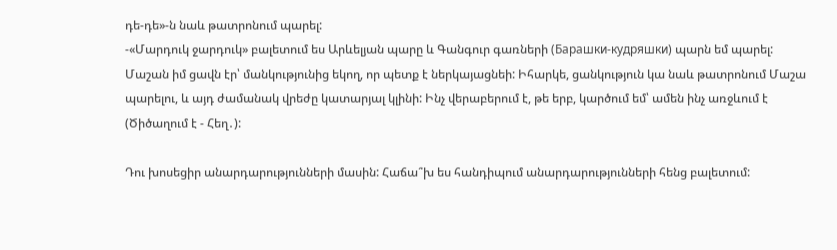դե-դե»-ն նաև թատրոնում պարել:
-«Մարդուկ ջարդուկ» բալետում ես Արևելյան պարը և Գանգուր գառների (Барашки-кудряшки) պարն եմ պարել: Մաշան իմ ցավն էր՝ մանկությունից եկող, որ պետք է ներկայացնեի: Իհարկե, ցանկություն կա նաև թատրոնում Մաշա պարելու, և այդ ժամանակ վրեժը կատարյալ կլինի: Ինչ վերաբերում է, թե երբ, կարծում եմ՝ ամեն ինչ առջևում է (Ծիծաղում է - Հեղ․):

Դու խոսեցիր անարդարությունների մասին: Հաճա՞խ ես հանդիպում անարդարությունների հենց բալետում: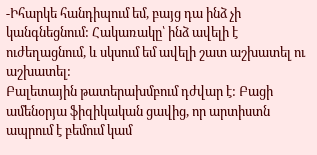-Իհարկե հանդիպում եմ, բայց դա ինձ չի կանգնեցնում: Հակառակը՝ ինձ ավելի է ուժեղացնում, և սկսում եմ ավելի շատ աշխատել ու աշխատել:
Բալետային թատերախմբում դժվար է: Բացի ամենօրյա ֆիզիկական ցավից, որ արտիստն ապրում է բեմում կամ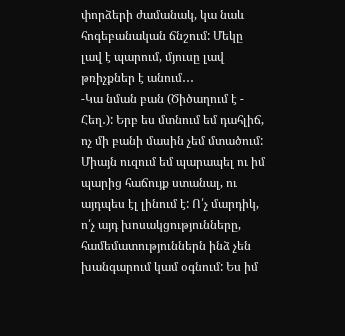փորձերի ժամանակ, կա նաև հոգեբանական ճնշում: Մեկը լավ է պարում, մյուսը լավ թռիչքներ է անում․․․
-Կա նման բան (Ծիծաղում է - Հեղ․): Երբ ես մտնում եմ դահլիճ, ոչ մի բանի մասին չեմ մտածում: Միայն ուզում եմ պարապել ու իմ պարից հաճույք ստանալ, ու այդպես էլ լինում է: Ո՛չ մարդիկ, ո՛չ այդ խոսակցությունները, համեմատություններն ինձ չեն խանգարում կամ օգնում: Ես իմ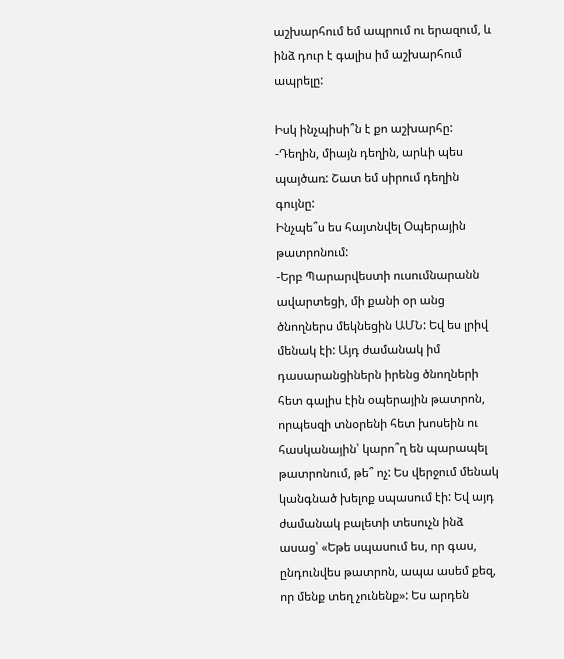աշխարհում եմ ապրում ու երազում, և ինձ դուր է գալիս իմ աշխարհում ապրելը:

Իսկ ինչպիսի՞ն է քո աշխարհը:
-Դեղին, միայն դեղին, արևի պես պայծառ: Շատ եմ սիրում դեղին գույնը:
Ինչպե՞ս ես հայտնվել Օպերային թատրոնում:
-Երբ Պարարվեստի ուսումնարանն ավարտեցի, մի քանի օր անց ծնողներս մեկնեցին ԱՄՆ: Եվ ես լրիվ մենակ էի: Այդ ժամանակ իմ դասարանցիներն իրենց ծնողների հետ գալիս էին օպերային թատրոն, որպեսզի տնօրենի հետ խոսեին ու հասկանային՝ կարո՞ղ են պարապել թատրոնում, թե՞ ոչ: Ես վերջում մենակ կանգնած խելոք սպասում էի: Եվ այդ ժամանակ բալետի տեսուչն ինձ ասաց՝ «Եթե սպասում ես, որ գաս, ընդունվես թատրոն, ապա ասեմ քեզ, որ մենք տեղ չունենք»: Ես արդեն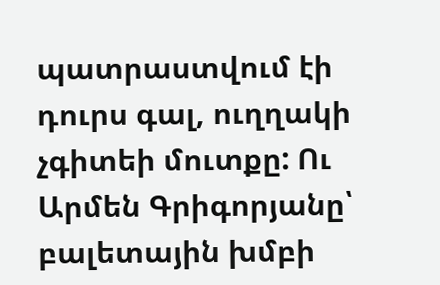պատրաստվում էի դուրս գալ, ուղղակի չգիտեի մուտքը: Ու Արմեն Գրիգորյանը՝ բալետային խմբի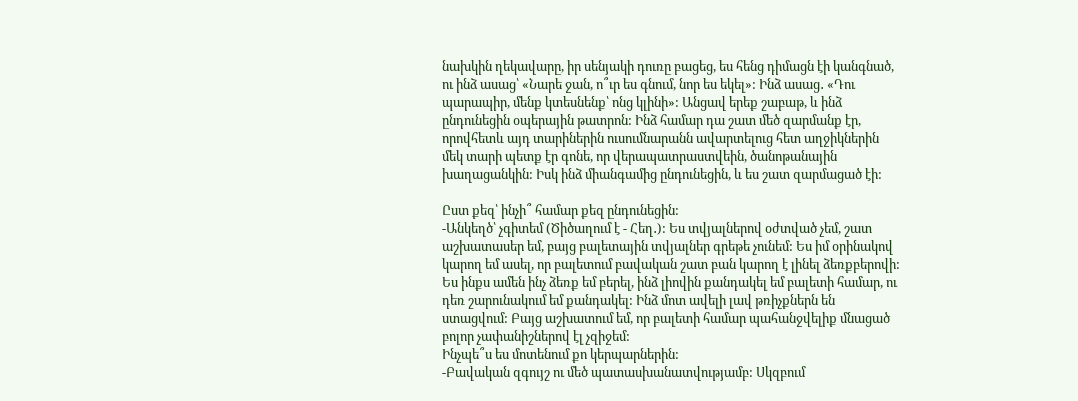նախկին ղեկավարը, իր սենյակի դուռը բացեց, ես հենց դիմացն էի կանգնած, ու ինձ ասաց՝ «Նարե ջան, ո՞ւր ես գնում, նոր ես եկել»: Ինձ ասաց․ «Դու պարապիր, մենք կտեսնենք՝ ոնց կլինի»: Անցավ երեք շաբաթ, և ինձ ընդունեցին օպերային թատրոն: Ինձ համար դա շատ մեծ զարմանք էր, որովհետև այդ տարիներին ուսումնարանն ավարտելուց հետ աղջիկներին մեկ տարի պետք էր գոնե, որ վերապատրաստվեին, ծանոթանային խաղացանկին: Իսկ ինձ միանգամից ընդունեցին, և ես շատ զարմացած էի:

Ըստ քեզ՝ ինչի՞ համար քեզ ընդունեցին:
-Անկեղծ՝ չգիտեմ (Ծիծաղում է - Հեղ․): Ես տվյալներով օժտված չեմ, շատ աշխատասեր եմ, բայց բալետային տվյալներ գրեթե չունեմ: Ես իմ օրինակով կարող եմ ասել, որ բալետում բավական շատ բան կարող է լինել ձեռքբերովի: Ես ինքս ամեն ինչ ձեռք եմ բերել, ինձ լիովին քանդակել եմ բալետի համար, ու դեռ շարունակում եմ քանդակել: Ինձ մոտ ավելի լավ թռիչքներն են ստացվում: Բայց աշխատում եմ, որ բալետի համար պահանջվելիք մնացած բոլոր չափանիշներով էլ չզիջեմ:
Ինչպե՞ս ես մոտենում քո կերպարներին:
-Բավական զգույշ ու մեծ պատասխանատվությամբ: Սկզբում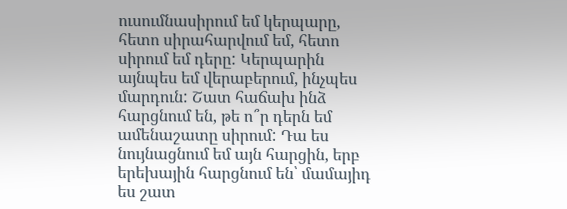ուսումնասիրում եմ կերպարը, հետո սիրահարվում եմ, հետո սիրում եմ դերը: Կերպարին այնպես եմ վերաբերում, ինչպես մարդուն: Շատ հաճախ ինձ հարցնում են, թե ո՞ր դերն եմ ամենաշատը սիրում: Դա ես նույնացնում եմ այն հարցին, երբ երեխային հարցնում են՝ մամայիդ ես շատ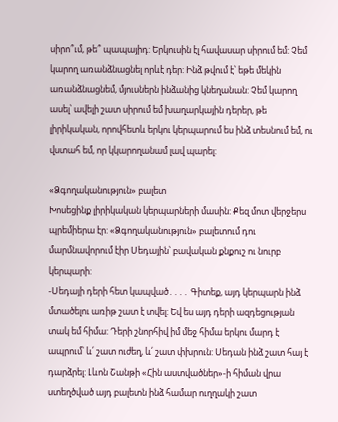սիրո՞ւմ, թե՞ պապայիդ: Երկուսին էլ հավասար սիրում եմ: Չեմ կարող առանձնացնել որևէ դեր: Ինձ թվում է՝ եթե մեկին առանձնացնեմ, մյուսներն ինձանից կնեղանան: Չեմ կարող ասել՝ ավելի շատ սիրում եմ խաղարկային դերեր, թե լիրիկական, որովհետև երկու կերպարում ես ինձ տեսնում եմ, ու վստահ եմ, որ կկարողանամ լավ պարել:

«Ձգողականություն» բալետ
Խոսեցինք լիրիկական կերպարների մասին: Քեզ մոտ վերջերս պրեմիերա էր: «Ձգողականություն» բալետում դու մարմնավորում էիր Սեդային՝ բավական քնքուշ ու նուրբ կերպարի:
-Սեդայի դերի հետ կապված․․․․ Գիտեք, այդ կերպարն ինձ մտածելու առիթ շատ է տվել: Եվ ես այդ դերի ազդեցության տակ եմ հիմա: Դերի շնորհիվ իմ մեջ հիմա երկու մարդ է ապրում՝ և՛ շատ ուժեղ, և՛ շատ փխրուն: Սեդան ինձ շատ հայ է դարձրել: Լևոն Շանթի «Հին աստվածներ»-ի հիման վրա ստեղծված այդ բալետն ինձ համար ուղղակի շատ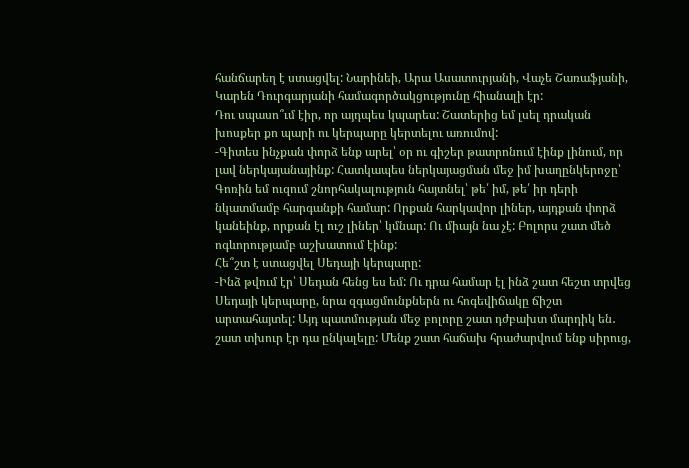հանճարեղ է ստացվել: Նարինեի, Արա Ասատուրյանի, Վաչե Շառաֆյանի, Կարեն Դուրգարյանի համագործակցությունը հիանալի էր:
Դու սպասո՞ւմ էիր, որ այդպես կպարես: Շատերից եմ լսել դրական խոսքեր քո պարի ու կերպարը կերտելու առումով:
-Գիտես ինչքան փորձ ենք արել՝ օր ու գիշեր թատրոնում էինք լինում, որ լավ ներկայանայինք: Հատկապես ներկայացման մեջ իմ խաղընկերոջը՝ Գոռին եմ ուզում շնորհակալություն հայտնել՝ թե՛ իմ, թե՛ իր դերի նկատմամբ հարգանքի համար: Որքան հարկավոր լիներ, այդքան փորձ կանեինք, որքան էլ ուշ լիներ՝ կմնար: Ու միայն նա չէ: Բոլորս շատ մեծ ոգևորությամբ աշխատում էինք:
Հե՞շտ է ստացվել Սեդայի կերպարը:
-Ինձ թվում էր՝ Սեդան հենց ես եմ: Ու դրա համար էլ ինձ շատ հեշտ տրվեց Սեդայի կերպարը, նրա զգացմունքներն ու հոգեվիճակը ճիշտ արտահայտել: Այդ պատմության մեջ բոլորը շատ դժբախտ մարդիկ են․ շատ տխուր էր դա ընկալելը: Մենք շատ հաճախ հրաժարվում ենք սիրուց,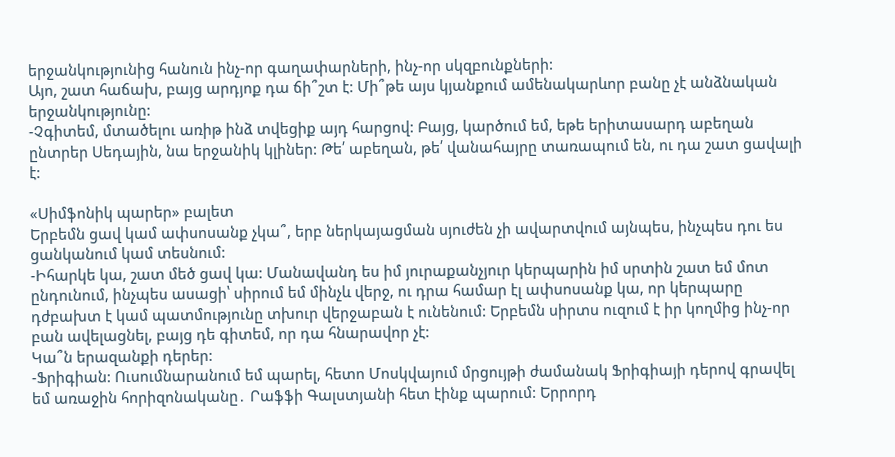երջանկությունից հանուն ինչ-որ գաղափարների, ինչ-որ սկզբունքների:
Այո, շատ հաճախ, բայց արդյոք դա ճի՞շտ է: Մի՞թե այս կյանքում ամենակարևոր բանը չէ անձնական երջանկությունը:
-Չգիտեմ, մտածելու առիթ ինձ տվեցիք այդ հարցով: Բայց, կարծում եմ, եթե երիտասարդ աբեղան ընտրեր Սեդային, նա երջանիկ կլիներ: Թե՛ աբեղան, թե՛ վանահայրը տառապում են, ու դա շատ ցավալի է:

«Սիմֆոնիկ պարեր» բալետ
Երբեմն ցավ կամ ափսոսանք չկա՞, երբ ներկայացման սյուժեն չի ավարտվում այնպես, ինչպես դու ես ցանկանում կամ տեսնում:
-Իհարկե կա, շատ մեծ ցավ կա: Մանավանդ ես իմ յուրաքանչյուր կերպարին իմ սրտին շատ եմ մոտ ընդունում, ինչպես ասացի՝ սիրում եմ մինչև վերջ, ու դրա համար էլ ափսոսանք կա, որ կերպարը դժբախտ է կամ պատմությունը տխուր վերջաբան է ունենում: Երբեմն սիրտս ուզում է իր կողմից ինչ-որ բան ավելացնել, բայց դե գիտեմ, որ դա հնարավոր չէ:
Կա՞ն երազանքի դերեր:
-Ֆրիգիան: Ուսումնարանում եմ պարել, հետո Մոսկվայում մրցույթի ժամանակ Ֆրիգիայի դերով գրավել եմ առաջին հորիզոնականը․ Րաֆֆի Գալստյանի հետ էինք պարում: Երրորդ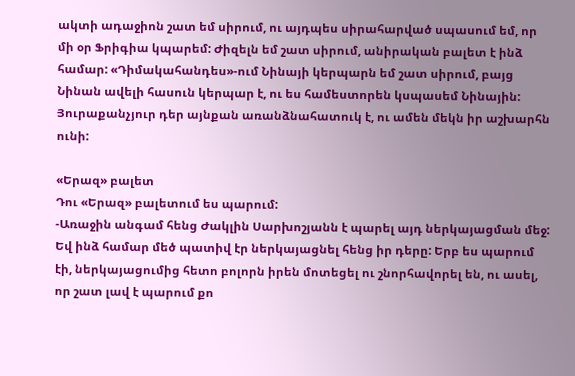ակտի ադաջիոն շատ եմ սիրում, ու այդպես սիրահարված սպասում եմ, որ մի օր Ֆրիգիա կպարեմ: Ժիզելն եմ շատ սիրում, անիրական բալետ է ինձ համար: «Դիմակահանդես»-ում Նինայի կերպարն եմ շատ սիրում, բայց Նինան ավելի հասուն կերպար է, ու ես համեստորեն կսպասեմ Նինային: Յուրաքանչյուր դեր այնքան առանձնահատուկ է, ու ամեն մեկն իր աշխարհն ունի:

«Երազ» բալետ
Դու «Երազ» բալետում ես պարում:
-Առաջին անգամ հենց Ժակլին Սարխոշյանն է պարել այդ ներկայացման մեջ: Եվ ինձ համար մեծ պատիվ էր ներկայացնել հենց իր դերը: Երբ ես պարում էի, ներկայացումից հետո բոլորն իրեն մոտեցել ու շնորհավորել են, ու ասել, որ շատ լավ է պարում քո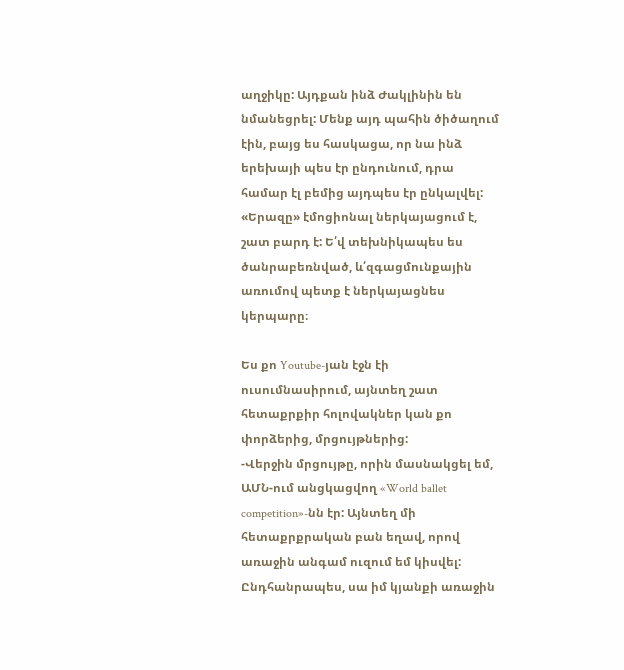աղջիկը: Այդքան ինձ Ժակլինին են նմանեցրել: Մենք այդ պահին ծիծաղում էին, բայց ես հասկացա, որ նա ինձ երեխայի պես էր ընդունում, դրա համար էլ բեմից այդպես էր ընկալվել: «Երազը» էմոցիոնալ ներկայացում է, շատ բարդ է: Ե՛վ տեխնիկապես ես ծանրաբեռնված, և՛զգացմունքային առումով պետք է ներկայացնես կերպարը։

Ես քո Youtube-յան էջն էի ուսումնասիրում, այնտեղ շատ հետաքրքիր հոլովակներ կան քո փորձերից, մրցույթներից:
-Վերջին մրցույթը, որին մասնակցել եմ, ԱՄՆ-ում անցկացվող «World ballet competition»-նն էր: Այնտեղ մի հետաքրքրական բան եղավ, որով առաջին անգամ ուզում եմ կիսվել: Ընդհանրապես, սա իմ կյանքի առաջին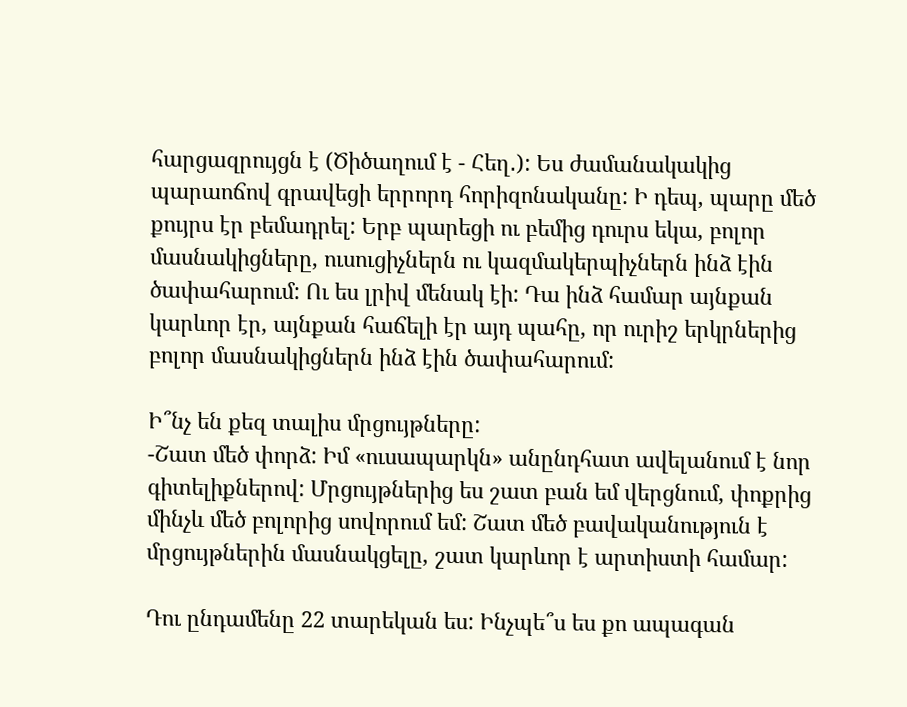հարցազրույցն է (Ծիծաղում է - Հեղ․): Ես ժամանակակից պարաոճով գրավեցի երրորդ հորիզոնականը: Ի դեպ, պարը մեծ քույրս էր բեմադրել: Երբ պարեցի ու բեմից դուրս եկա, բոլոր մասնակիցները, ուսուցիչներն ու կազմակերպիչներն ինձ էին ծափահարում: Ու ես լրիվ մենակ էի: Դա ինձ համար այնքան կարևոր էր, այնքան հաճելի էր այդ պահը, որ ուրիշ երկրներից բոլոր մասնակիցներն ինձ էին ծափահարում:

Ի՞նչ են քեզ տալիս մրցույթները:
-Շատ մեծ փորձ: Իմ «ուսապարկն» անընդհատ ավելանում է նոր գիտելիքներով: Մրցույթներից ես շատ բան եմ վերցնում, փոքրից մինչև մեծ բոլորից սովորում եմ: Շատ մեծ բավականություն է մրցույթներին մասնակցելը, շատ կարևոր է արտիստի համար:

Դու ընդամենը 22 տարեկան ես: Ինչպե՞ս ես քո ապագան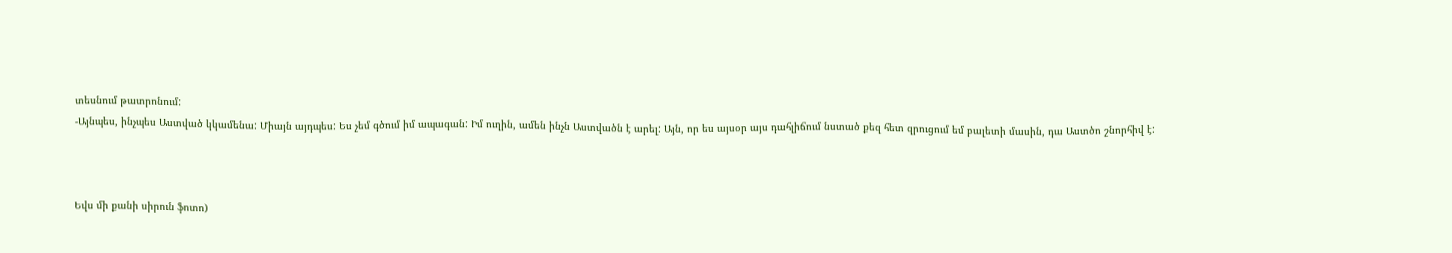տեսնում թատրոնում:
-Այնպես, ինչպես Աստված կկամենա: Միայն այդպես: Ես չեմ գծում իմ ապագան: Իմ ուղին, ամեն ինչն Աստվածն է արել: Այն, որ ես այսօր այս դահլիճում նստած քեզ հետ զրուցում եմ բալետի մասին, դա Աստծո շնորհիվ է:



Եվս մի քանի սիրուն ֆոտո)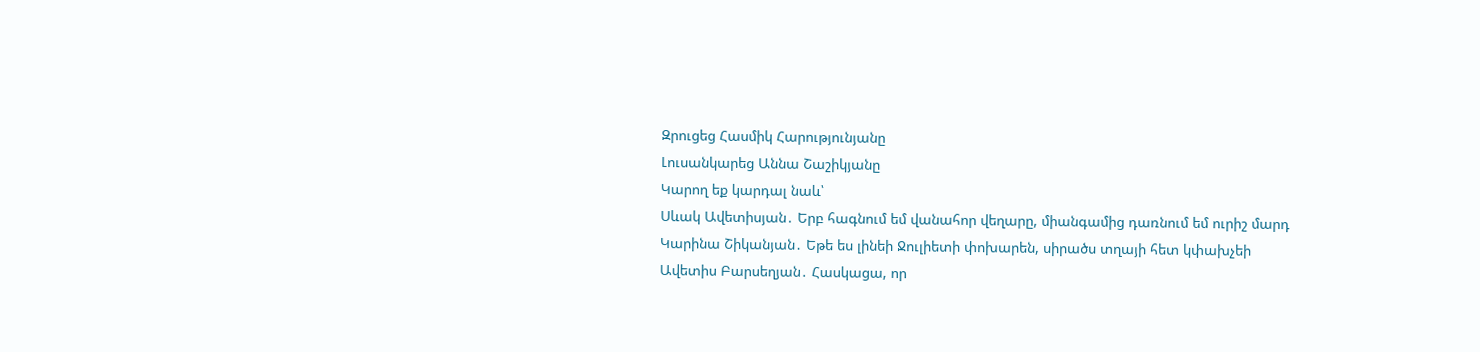Զրուցեց Հասմիկ Հարությունյանը
Լուսանկարեց Աննա Շաշիկյանը
Կարող եք կարդալ նաև՝
Սևակ Ավետիսյան․ Երբ հագնում եմ վանահոր վեղարը, միանգամից դառնում եմ ուրիշ մարդ
Կարինա Շիկանյան․ Եթե ես լինեի Ջուլիետի փոխարեն, սիրածս տղայի հետ կփախչեի
Ավետիս Բարսեղյան․ Հասկացա, որ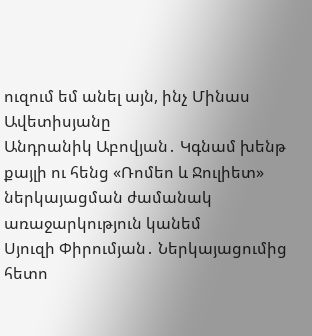ուզում եմ անել այն, ինչ Մինաս Ավետիսյանը
Անդրանիկ Աբովյան․ Կգնամ խենթ քայլի ու հենց «Ռոմեո և Ջուլիետ» ներկայացման ժամանակ առաջարկություն կանեմ
Սյուզի Փիրումյան․ Ներկայացումից հետո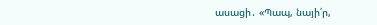ասացի․ «Պապ, նայի՛ր,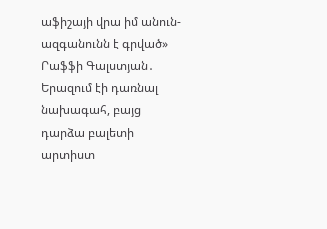աֆիշայի վրա իմ անուն- ազգանունն է գրված»
Րաֆֆի Գալստյան․ Երազում էի դառնալ նախագահ, բայց դարձա բալետի արտիստ